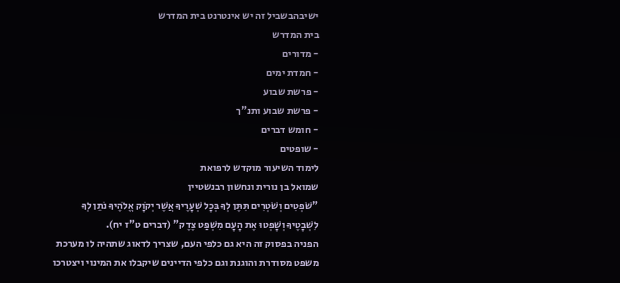ישיבהבשביל זה יש אינטרנט בית המדרש
בית המדרש
- מדורים
- חמדת ימים
- פרשת שבוע
- פרשת שבוע ותנ"ך
- חומש דברים
- שופטים
לימוד השיעור מוקדש לרפואת
שמואל בן נורית ונחשון רבנשטיין
"שֹׁפְטִים וְשֹׁטְרִים תִּתֶּן לְךָ בְּכָל שְׁעָרֶיךָ אֲשֶׁר יְקֹוָק אֱלֹהֶיךָ נֹתֵן לְךָ לִשְׁבָטֶיךָ וְשָׁפְטוּ אֶת הָעָם מִשְׁפַּט צֶדֶק" (דברים ט"ז יח).
הפניה בפסוק זה היא גם כלפי העם, שצריך לדאוג שתהיה לו מערכת משפט מסודרת והוגנת וגם כלפי הדיינים שיקבלו את המינוי ויצטרכו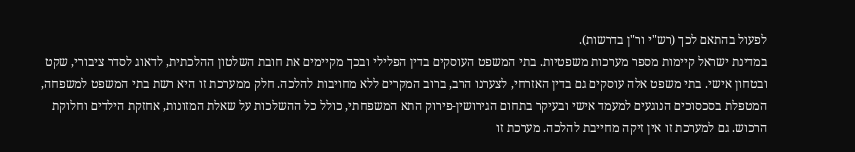לפעול בהתאם לכך (רש"י ור"ן בדרשות).
במדינת ישראל קיימות מספר מערכות משפטיות. בתי המשפט העוסקים בדין הפלילי ובכך מקיימים את חובת השלטון ההלכתית, לדאוג לסדר ציבורי, שקט ובטחון אישי. בתי משפט אלה עוסקים גם בדין האזרחי, לצערנו הרב, ברוב המקרים ללא מחויבות להלכה. חלק ממערכת זו היא רשת בתי המשפט למשפחה, המטפלת בסכסוכים הנוגעים למעמד אישי ובעיקר בתחום הגירושין-פירוק התא המשפחתי, כולל כל ההשלכות על שאלת המזונות, אחזקת הילדים וחלוקת הרכוש. גם למערכת זו אין זיקה מחייבת להלכה. מערכת זו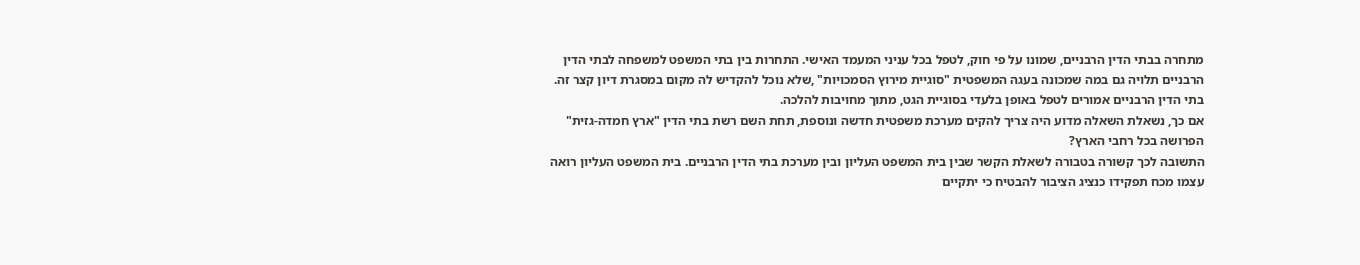מתחרה בבתי הדין הרבניים, שמונו על פי חוק, לטפל בכל עניני המעמד האישי. התחרות בין בתי המשפט למשפחה לבתי הדין הרבניים תלויה גם במה שמכונה בעגה המשפטית "סוגיית מירוץ הסמכויות" ,שלא נוכל להקדיש לה מקום במסגרת דיון קצר זה.
בתי הדין הרבניים אמורים לטפל באופן בלעדי בסוגיית הגט, מתוך מחויבות להלכה.
אם כך, נשאלת השאלה מדוע היה צריך להקים מערכת משפטית חדשה ונוספת, תחת השם רשת בתי הדין "ארץ חמדה-גזית" הפרושה בכל רחבי הארץ?
התשובה לכך קשורה בטבורה לשאלת הקשר שבין בית המשפט העליון ובין מערכת בתי הדין הרבניים. בית המשפט העליון רואה עצמו מכח תפקידו כנציג הציבור להבטיח כי יתקיים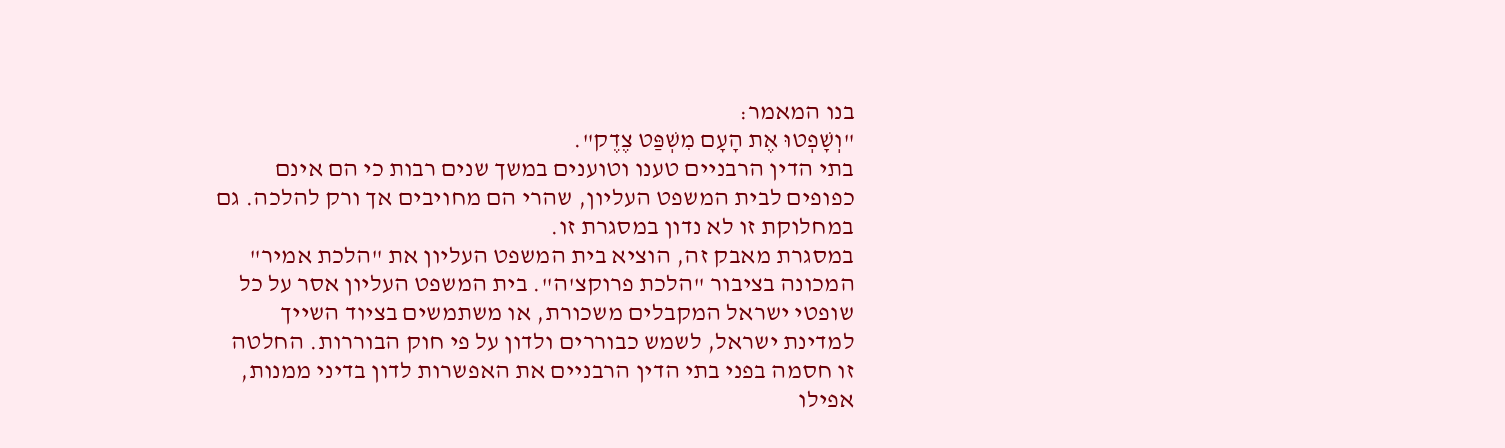בנו המאמר:
"וְשָׁפְטוּ אֶת הָעָם מִשְׁפַּט צֶדֶק".
בתי הדין הרבניים טענו וטוענים במשך שנים רבות כי הם אינם כפופים לבית המשפט העליון, שהרי הם מחויבים אך ורק להלכה. גם במחלוקת זו לא נדון במסגרת זו.
במסגרת מאבק זה, הוציא בית המשפט העליון את "הלכת אמיר" המכונה בציבור "הלכת פרוקצ'ה". בית המשפט העליון אסר על כל שופטי ישראל המקבלים משכורת, או משתמשים בציוד השייך למדינת ישראל, לשמש כבוררים ולדון על פי חוק הבוררות. החלטה זו חסמה בפני בתי הדין הרבניים את האפשרות לדון בדיני ממנות, אפילו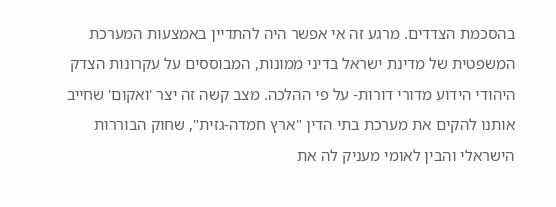בהסכמת הצדדים. מרגע זה אי אפשר היה להתדיין באמצעות המערכת המשפטית של מדינת ישראל בדיני ממונות, המבוססים על עקרונות הצדק היהודי הידוע מדורי דורות- על פי ההלכה. מצב קשה זה יצר 'ואקום' שחייב אותנו להקים את מערכת בתי הדין "ארץ חמדה-גזית", שחוק הבוררות הישראלי והבין לאומי מעניק לה את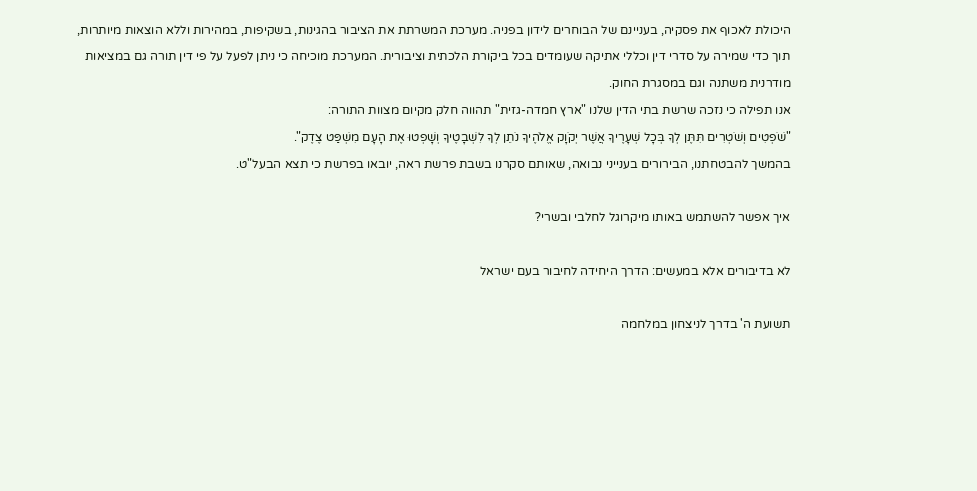היכולת לאכוף את פסקיה, בעניינם של הבוחרים לידון בפניה. מערכת המשרתת את הציבור בהגינות, בשקיפות, במהירות וללא הוצאות מיותרות, תוך כדי שמירה על סדרי דין וכללי אתיקה שעומדים בכל ביקורת הלכתית וציבורית. המערכת מוכיחה כי ניתן לפעל על פי דין תורה גם במציאות מודרנית משתנה וגם במסגרת החוק.
אנו תפילה כי נזכה שרשת בתי הדין שלנו "ארץ חמדה-גזית" תהווה חלק מקיום מצוות התורה:
"שֹׁפְטִים וְשֹׁטְרִים תִּתֶּן לְךָ בְּכָל שְׁעָרֶיךָ אֲשֶׁר יְקֹוָק אֱלֹהֶיךָ נֹתֵן לְךָ לִשְׁבָטֶיךָ וְשָׁפְטוּ אֶת הָעָם מִשְׁפַּט צֶדֶק".
בהמשך להבטחתנו, הבירורים בענייני נבואה, שאותם סקרנו בשבת פרשת ראה, יובאו בפרשת כי תצא הבעל"ט.

איך אפשר להשתמש באותו מיקרוגל לחלבי ובשרי?

לא בדיבורים אלא במעשים: הדרך היחידה לחיבור בעם ישראל

תשועת ה' בדרך לניצחון במלחמה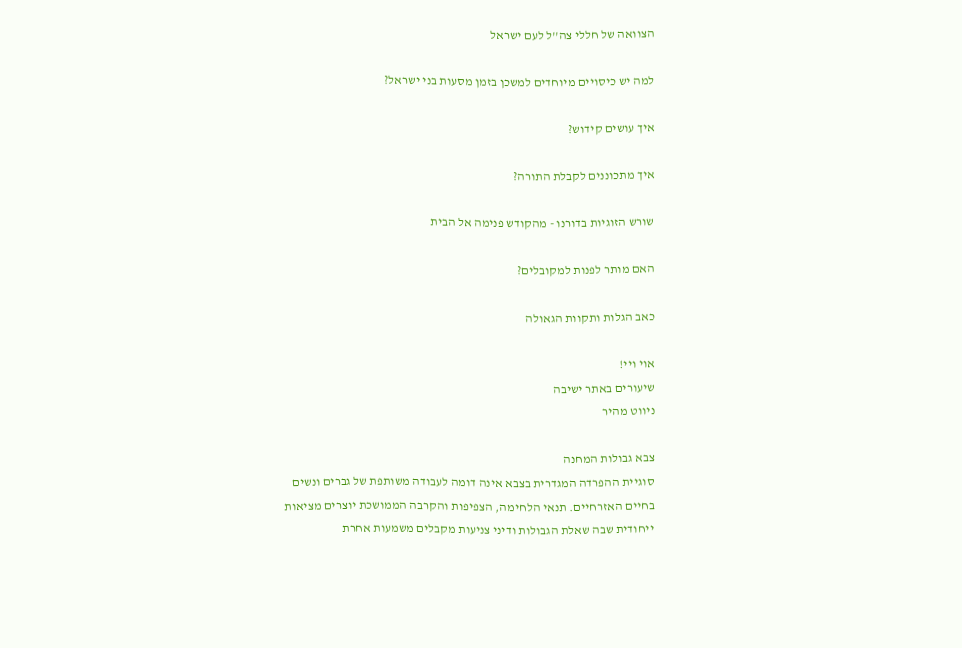הצוואה של חללי צה''ל לעם ישראל

למה יש כיסויים מיוחדים למשכן בזמן מסעות בני ישראל?

איך עושים קידוש?

איך מתכוננים לקבלת התורה?

שורש הזוגיות בדורנו - מהקודש פנימה אל הבית

האם מותר לפנות למקובלים?

כאב הגלות ותקוות הגאולה

אוי ויי!
שיעורים באתר ישיבה
ניווט מהיר

צבא גבולות המחנה
סוגיית ההפרדה המגדרית בצבא אינה דומה לעבודה משותפת של גברים ונשים בחיים האזרחיים. תנאי הלחימה, הצפיפות והקרבה הממושכת יוצרים מציאות ייחודית שבה שאלת הגבולות ודיני צניעות מקבלים משמעות אחרת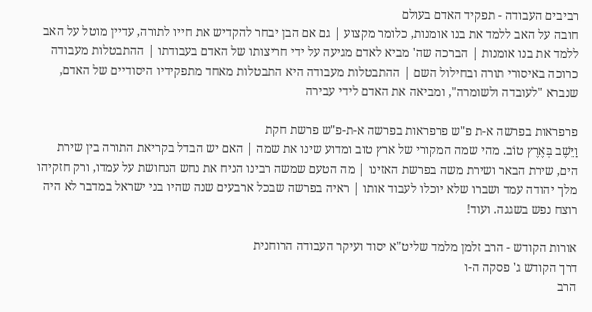רביבים העבודה - תפקיד האדם בעולם
חובה על האב ללמד את בנו אומנות, כלומר מקצוע | גם אם הבן יבחר להקדיש את חייו לתורה, עדיין מוטל על האב ללמד את בנו אומנות | הברכה שה' מביא לאדם מגיעה על ידי חריצותו של האדם בעבודתו | ההתבטלות מעבודה כרוכה באיסורי תורה ובחילול השם | ההתבטלות מעבודה היא התבטלות מאחד מתפקידיו היסודיים של האדם, שנברא "לעובדה ולשומרה", ומביאה את האדם לידי עבירה

פרפראות בפרשה א-ת פ"ש פרפראות בפרשה א-ת-פ"ש פרשת חקת
וַיֵּשֶׁב בְּאֶרֶץ טוֹב. מהי שמה המקורי של ארץ טוב ומדוע שינו את שמה | האם יש הבדל בקריאת התורה בין שירת הים, שירת הבאר ושירת משה בפרשת האזינו | מה הטעם שמשה רבינו הניח את נחש הנחושת על עמדו, ורק חזקיהו מלך יהודה עמד ושברו שלא יוכלו לעבוד אותו | ראיה בפרשה שבכל ארבעים שנה שהיו בני ישראל במדבר לא היה רוצח נפש בשגגה. ועוד!

אורות הקודש - הרב זלמן מלמד שליט"א יסוד ועיקר העבודה הרוחנית
דרך הקודש ג' פסקה ה-ו
הרב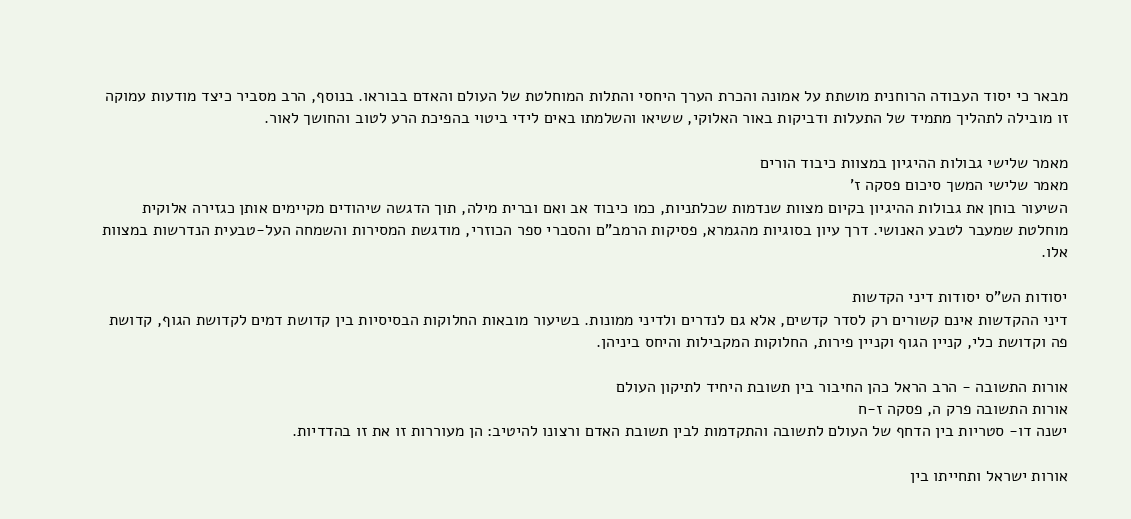מבאר כי יסוד העבודה הרוחנית מושתת על אמונה והכרת הערך היחסי והתלות המוחלטת של העולם והאדם בבוראו. בנוסף, הרב מסביר כיצד מודעות עמוקה זו מובילה לתהליך מתמיד של התעלות ודביקות באור האלוקי, ששיאו והשלמתו באים לידי ביטוי בהפיכת הרע לטוב והחושך לאור.

מאמר שלישי גבולות ההיגיון במצוות כיבוד הורים
מאמר שלישי המשך סיכום פסקה ז'
השיעור בוחן את גבולות ההיגיון בקיום מצוות שנדמות שכלתניות, כמו כיבוד אב ואם וברית מילה, תוך הדגשה שיהודים מקיימים אותן כגזירה אלוקית מוחלטת שמעבר לטבע האנושי. דרך עיון בסוגיות מהגמרא, פסיקות הרמב"ם והסברי ספר הכוזרי, מודגשת המסירות והשמחה העל-טבעית הנדרשות במצוות אלו.

יסודות הש"ס יסודות דיני הקדשות
דיני ההקדשות אינם קשורים רק לסדר קדשים, אלא גם לנדרים ולדיני ממונות. בשיעור מובאות החלוקות הבסיסיות בין קדושת דמים לקדושת הגוף, קדושת פה וקדושת כלי, קניין הגוף וקניין פירות, החלוקות המקבילות והיחס ביניהן.

אורות התשובה - הרב הראל כהן החיבור בין תשובת היחיד לתיקון העולם
אורות התשובה פרק ה, פסקה ז-ח
ישנה דו- סטריות בין הדחף של העולם לתשובה והתקדמות לבין תשובת האדם ורצונו להיטיב: הן מעוררות זו את זו בהדדיות.

אורות ישראל ותחייתו בין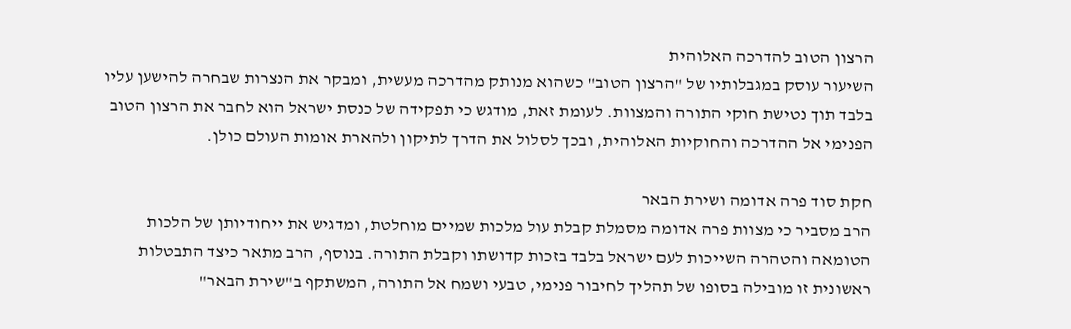הרצון הטוב להדרכה האלוהית
השיעור עוסק במגבלותיו של "הרצון הטוב" כשהוא מנותק מהדרכה מעשית, ומבקר את הנצרות שבחרה להישען עליו בלבד תוך נטישת חוקי התורה והמצוות. לעומת זאת, מודגש כי תפקידה של כנסת ישראל הוא לחבר את הרצון הטוב הפנימי אל ההדרכה והחוקיות האלוהית, ובכך לסלול את הדרך לתיקון ולהארת אומות העולם כולן.

חקת סוד פרה אדומה ושירת הבאר
הרב מסביר כי מצוות פרה אדומה מסמלת קבלת עול מלכות שמיים מוחלטת, ומדגיש את ייחודיותן של הלכות הטומאה והטהרה השייכות לעם ישראל בלבד בזכות קדושתו וקבלת התורה. בנוסף, הרב מתאר כיצד התבטלות ראשונית זו מובילה בסופו של תהליך לחיבור פנימי, טבעי ושמח אל התורה, המשתקף ב"שירת הבאר"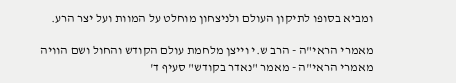ומביא בסופו לתיקון העולם ולניצחון מוחלט על המוות ועל יצר הרע.

מאמרי הראי"ה - הרב ש.י וייצן מלחמת עולם הקודש והחול ושם הוויה
מאמרי הראי"ה - מאמר "נאדר בקודש" סעיף ד'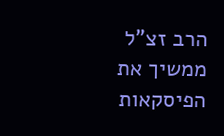הרב זצ"ל ממשיך את הפיסקאות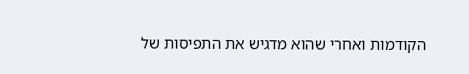הקודמות ואחרי שהוא מדגיש את התפיסות של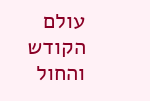עולם הקודש והחול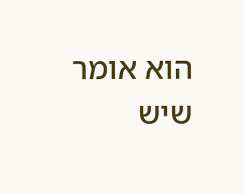הוא אומר שיש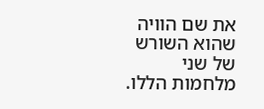את שם הוויה שהוא השורש של שני מלחמות הללו.